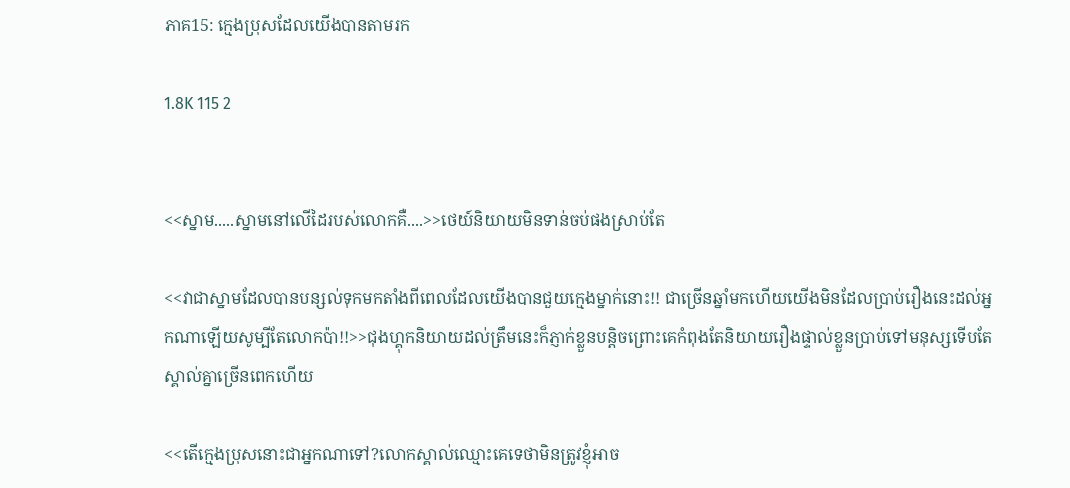ភាគ15: ក្មេងប្រុសដែលយើងបានតាមរក

1.8K 115 2


<<ស្នាម.....ស្នាមនៅលើដៃរបស់លោកគឺ....>>ថេយ៍និយាយមិនទាន់ចប់ផងស្រាប់តែ

<<វាជាស្នាមដែលបានបន្សល់ទុកមកតាំងពីពេលដែលយើងបានជួយក្មេងម្នាក់នោះ!! ជាច្រើនឆ្នាំមកហើយយើងមិនដែលប្រាប់រឿងនេះដល់អ្នកណាឡើយសូម្បីតែលោកប៉ា!!>>ជុងហ្គុកនិយាយដល់ត្រឹមនេះក៏ភ្ញាក់ខ្លួនបន្តិចព្រោះគេកំពុងតែនិយាយរឿងផ្ទាល់ខ្លួនប្រាប់ទៅមនុស្សទើបតែស្គាល់គ្នាច្រើនពេកហើយ

<<តើក្មេងប្រុសនោះជាអ្នកណាទៅ?លោកស្គាល់ឈ្មោះគេទេថាមិនត្រូវខ្ញុំអាច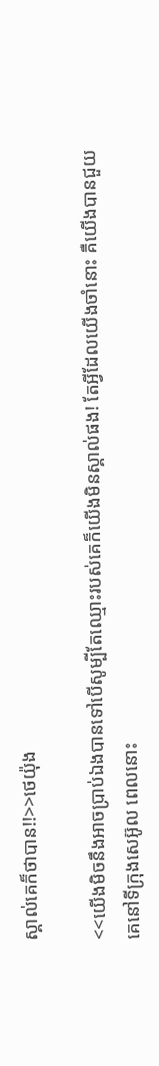ស្គាល់គេក៏ថាបាន!!>>ថេយ៉ុង

<<យើងមិចនឹងអាចប្រាប់ឯងបានទៅបើសូម្បីតែឈ្មោះរបស់គេក៏យើងមិនស្គាល់ផង! តែអ្វីដែលយើងចាំនោះ គឺយើងបានជួយគេនៅទីក្រុងសេអ៊ូល ពេលនោះ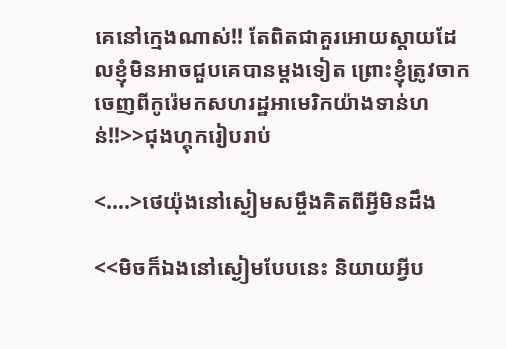គេនៅក្មេងណាស់!! តែពិតជាគួរអោយស្តាយដែលខ្ញុំមិនអាចជួបគេបានម្តងទៀត ព្រោះខ្ញុំត្រូវចាកចេញពីកូរ៉េមកសហរដ្ឋអាមេរិកយ៉ាងទាន់ហន់!!>>ជុងហ្គុករៀបរាប់

<....>ថេយ៉ុងនៅស្ងៀមសម្ចឹងគិតពីអ្វីមិនដឹង

<<មិចក៏ឯងនៅស្ងៀមបែបនេះ និយាយអ្វីប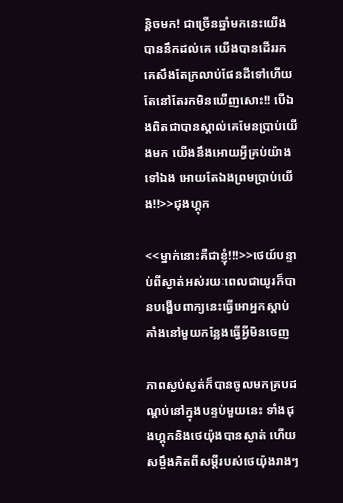ន្តិចមក! ជាច្រើនឆ្នាំមកនេះយើងបាននឹកដល់គេ យើងបានដើររកគេសឹងតែក្រលាប់ផែនដីទៅហើយតែនៅតែរកមិនឃើញសោះ!! បើឯងពិតជាបានស្គាល់គេមែនប្រាប់យើងមក យើងនឹងអោយអ្វីគ្រប់យ៉ាងទៅឯង អោយតែឯងព្រមប្រាប់យើង!!>>ជុងហ្គុក

<<ម្នាក់នោះគឺជាខ្ញុំ!!!>>ថេយ៍បន្ទាប់ពីស្ងាត់អស់រយៈពេលជាយូរក៏បានបង្ហើបពាក្យនេះធ្វើអោអ្នកស្តាប់ គាំងនៅមួយកន្លែងធ្វើអ្វីមិនចេញ

ភាពស្ងប់ស្ងត់ក៏បានចូលមកគ្របដណ្តប់នៅក្នុងបន្ទប់មួយនេះ ទាំងជុងហ្គុកនិងថេយ៉ុងបានស្ងាត់ ហើយសម្ចឹងគិតពីសម្តីរបស់ថេយ៉ុងរាងៗ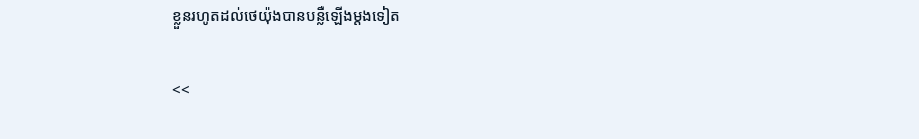ខ្លួនរហូតដល់ថេយ៉ុងបានបន្លឺឡើងម្តងទៀត

<<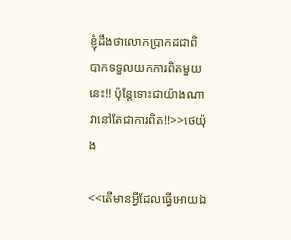ខ្ញុំដឹងថាលោកប្រាកដជាពិបាកទទួលយកការពិតមួយនេះ!! ប៉ុន្តែទោះជាយ៉ាងណាវានៅតែជាការពិត!!>>ថេយ៉ុង

<<តើមានអ្វីដែលធ្វើអោយឯ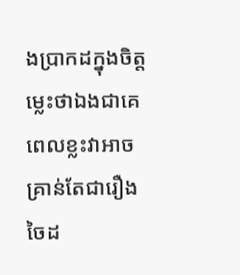ងប្រាកដក្នុងចិត្តម្លេះថាឯងជាគេ ពេលខ្លះវាអាចគ្រាន់តែជារឿងចៃដ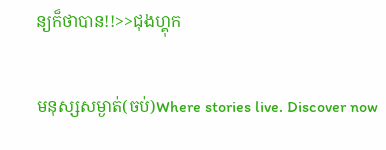ន្យក៏ថាបាន!!>>ជុងហ្គុក

មនុស្សសម្ងាត់(ចប់)Where stories live. Discover now